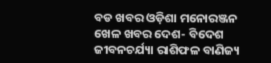ବଡ ଖବର ଓଡ଼ିଶା ମନୋରଞ୍ଜନ ଖେଳ ଖବର ଦେଶ- ବିଦେଶ ଜୀବନଚର୍ଯ୍ୟା ରାଶିଫଳ ବାଣିଜ୍ୟ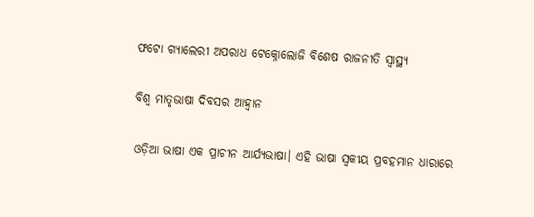ଫଟୋ ଗ୍ୟାଲେରୀ ଅପରାଧ ଟେକ୍ନୋଲୋଜି ବିଶେଷ ରାଜନୀତି ସ୍ଵାସ୍ଥ୍ୟ

ବିଶ୍ୱ ମାତୃଭାଷା ଦିବସର ଆହ୍ବାନ

ଓଡ଼ିଆ ଭାଷା ଏକ ପ୍ରାଚୀନ ଆର୍ଯ୍ୟଭାଷା। ଏହି ଭାଷା ସ୍ୱକୀୟ ପ୍ରବହମାନ ଧାରାରେ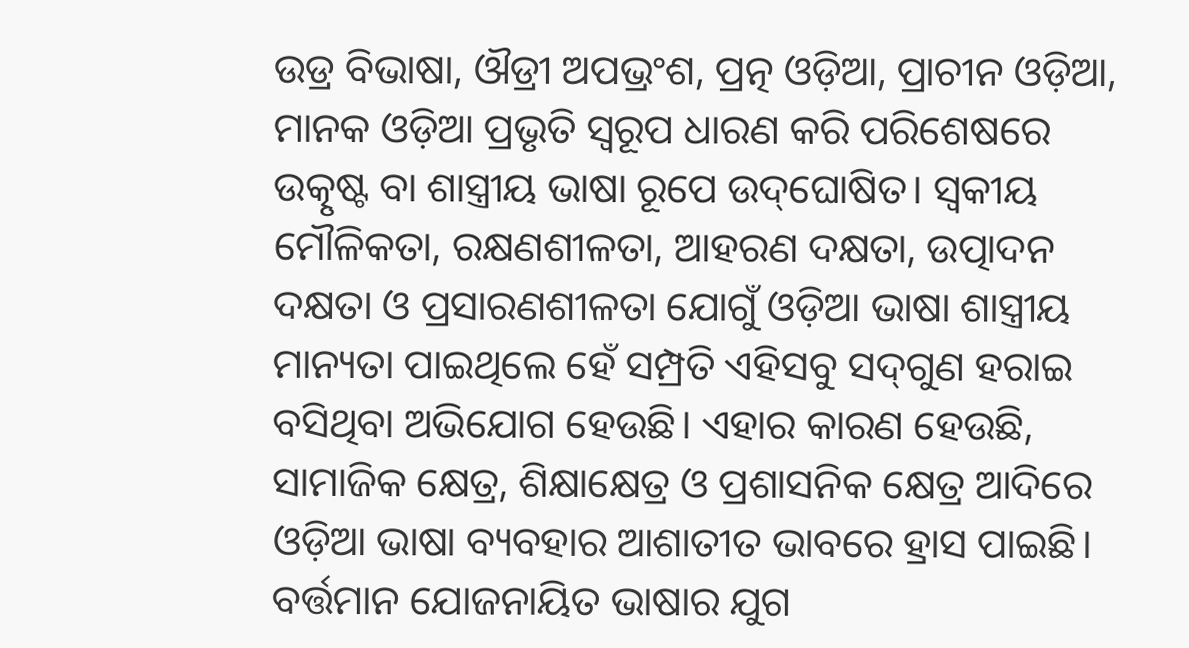ଉଡ୍ର ବିଭାଷା, ଔଡ୍ରୀ ଅପଭ୍ରଂଶ, ପ୍ରତ୍ନ ଓଡ଼ିଆ, ପ୍ରାଚୀନ ଓଡ଼ିଆ, ମାନକ ଓଡ଼ିଆ ପ୍ରଭୃତି ସ୍ୱରୂପ ଧାରଣ କରି ପରିଶେଷରେ ଉତ୍କୃଷ୍ଟ ବା ଶାସ୍ତ୍ରୀୟ ଭାଷା ରୂପେ ଉଦ୍‌‌ଘୋଷିତ। ସ୍ୱକୀୟ ମୌଳିକତା, ରକ୍ଷଣଶୀଳତା, ଆହରଣ ଦକ୍ଷତା, ଉତ୍ପାଦନ ଦକ୍ଷତା ଓ ପ୍ରସାରଣଶୀଳତା ଯୋଗୁଁ ଓଡ଼ିଆ ଭାଷା ଶାସ୍ତ୍ରୀୟ ମାନ୍ୟତା ପାଇଥିଲେ ହେଁ ସମ୍ପ୍ରତି ଏହିସବୁ ସଦ୍‌‌ଗୁଣ ହରାଇ ବସିଥିବା ଅଭିଯୋଗ ହେଉଛି। ଏହାର କାରଣ ହେଉଛି, ସାମାଜିକ କ୍ଷେତ୍ର, ଶିକ୍ଷାକ୍ଷେତ୍ର ଓ ପ୍ରଶାସନିକ କ୍ଷେତ୍ର ଆଦିରେ ଓଡ଼ିଆ ଭାଷା ବ୍ୟବହାର ଆଶାତୀତ ଭାବରେ ହ୍ରାସ ପାଇଛି। ବର୍ତ୍ତମାନ ଯୋଜନାୟିତ ଭାଷାର ଯୁଗ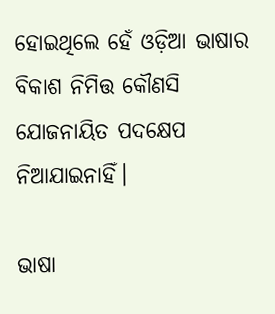ହୋଇଥିଲେ ହେଁ ଓଡ଼ିଆ ଭାଷାର ବିକାଶ ନିମିତ୍ତ କୌଣସି ଯୋଜନାୟିତ ପଦକ୍ଷେପ ନିଆଯାଇନାହିଁ।

ଭାଷା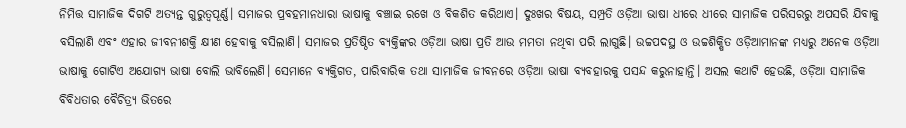ନିମିତ୍ତ ସାମାଜିକ ଦିଗଟି ଅତ୍ୟନ୍ତ ଗୁରୁତ୍ୱପୂର୍ଣ୍ଣ। ସମାଜର ପ୍ରବହମାନଧାରା ଭାଷାକୁ ବଞ୍ଚାଇ ରଖେ ଓ ବିକଶିତ କରିଥାଏ। ଦୁଃଖର ବିଷୟ, ସମ୍ପ୍ରତି ଓଡ଼ିଆ ଭାଷା ଧୀରେ ଧୀରେ ସାମାଜିକ ପରିସରରୁ ଅପସରି ଯିବାକୁ ବସିଲାଣି ଏବଂ ଏହାର ଜୀବନୀଶକ୍ତି କ୍ଷୀଣ ହେବାକୁ ବସିଲାଣି। ସମାଜର ପ୍ରତିଷ୍ଠିତ ବ୍ୟକ୍ତିଙ୍କର ଓଡ଼ିଆ ଭାଷା ପ୍ରତି ଆଉ ମମତା ନଥିବା ପରି ଲାଗୁଛି। ଉଚ୍ଚପଦସ୍ଥ ଓ ଉଚ୍ଚଶିକ୍ଷିତ ଓଡ଼ିଆମାନଙ୍କ ମଧ୍ୟରୁ ଅନେକ ଓଡ଼ିଆ ଭାଷାକୁ ଗୋଟିଏ ଅଯୋଗ୍ୟ ଭାଷା ବୋଲି ଭାବିଲେଣି। ସେମାନେ ବ୍ୟକ୍ତିଗତ, ପାରିବାରିକ ତଥା ସାମାଜିକ ଜୀବନରେ ଓଡ଼ିଆ ଭାଷା ବ୍ୟବହାରକୁ ପସନ୍ଦ କରୁନାହାନ୍ତି। ଅସଲ କଥାଟି ହେଉଛି, ଓଡ଼ିଆ ସାମାଜିକ ବିବିଧତାର ବୈଚିତ୍ର୍ୟ ଭିତରେ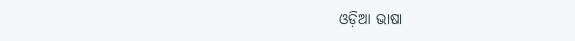ଓଡ଼ିଆ ଭାଷା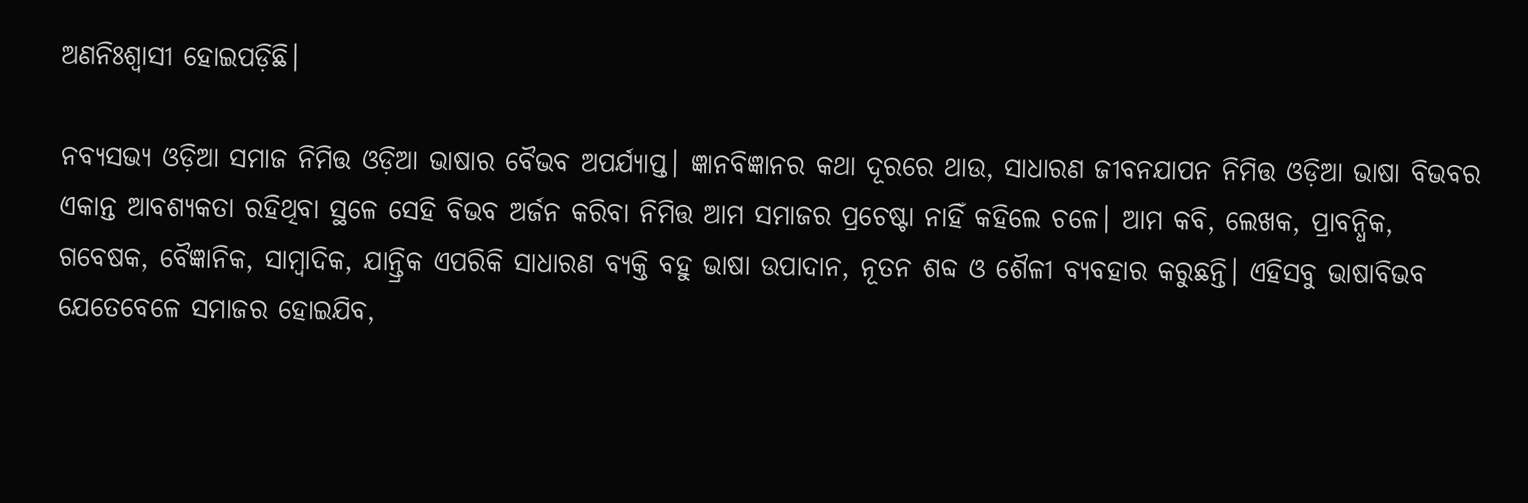ଅଣନିଃଶ୍ୱାସୀ ହୋଇପଡ଼ିଛି।

ନବ୍ୟସଭ୍ୟ ଓଡ଼ିଆ ସମାଜ ନିମିତ୍ତ ଓଡ଼ିଆ ଭାଷାର ବୈଭବ ଅପର୍ଯ୍ୟାପ୍ତ। ଜ୍ଞାନବିଜ୍ଞାନର କଥା ଦୂରରେ ଥାଉ, ସାଧାରଣ ଜୀବନଯାପନ ନିମିତ୍ତ ଓଡ଼ିଆ ଭାଷା ବିଭବର ଏକାନ୍ତ ଆବଶ୍ୟକତା ରହିଥିବା ସ୍ଥଳେ ସେହି ବିଭବ ଅର୍ଜନ କରିବା ନିମିତ୍ତ ଆମ ସମାଜର ପ୍ରଚେଷ୍ଟା ନାହିଁ କହିଲେ ଚଳେ। ଆମ କବି, ଲେଖକ, ପ୍ରାବନ୍ଧିକ, ଗବେଷକ, ବୈଜ୍ଞାନିକ, ସାମ୍ବାଦିକ, ଯାନ୍ତ୍ରିକ ଏପରିକି ସାଧାରଣ ବ୍ୟକ୍ତି ବହୁ ଭାଷା ଉପାଦାନ, ନୂତନ ଶବ୍ଦ ଓ ଶୈଳୀ ବ୍ୟବହାର କରୁଛନ୍ତି। ଏହିସବୁ ଭାଷାବିଭବ ଯେତେବେଳେ ସମାଜର ହୋଇଯିବ,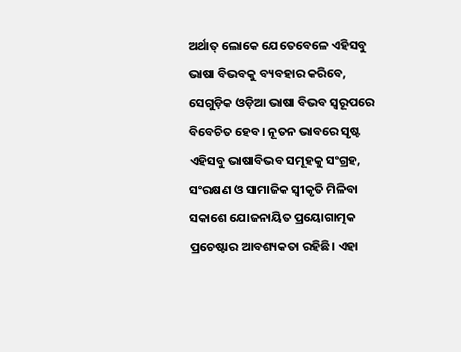ଅର୍ଥାତ୍‌‌ ଲୋକେ ଯେତେବେଳେ ଏହିସବୁ ଭାଷା ବିଭବକୁ ବ୍ୟବହାର କରିବେ, ସେଗୁଡ଼ିକ ଓଡ଼ିଆ ଭାଷା ବିଭବ ସ୍ୱରୂପରେ ବିବେଚିତ ହେବ। ନୂତନ ଭାବରେ ସୃଷ୍ଟ ଏହିସବୁ ଭାଷାବିଭବ ସମୂହକୁ ସଂଗ୍ରହ, ସଂରକ୍ଷଣ ଓ ସାମାଜିକ ସ୍ୱୀକୃତି ମିଳିବା ସକାଶେ ଯୋଜନାୟିତ ପ୍ରୟୋଗାତ୍ମକ ପ୍ରଚେଷ୍ଟାର ଆବଶ୍ୟକତା ରହିଛି। ଏହା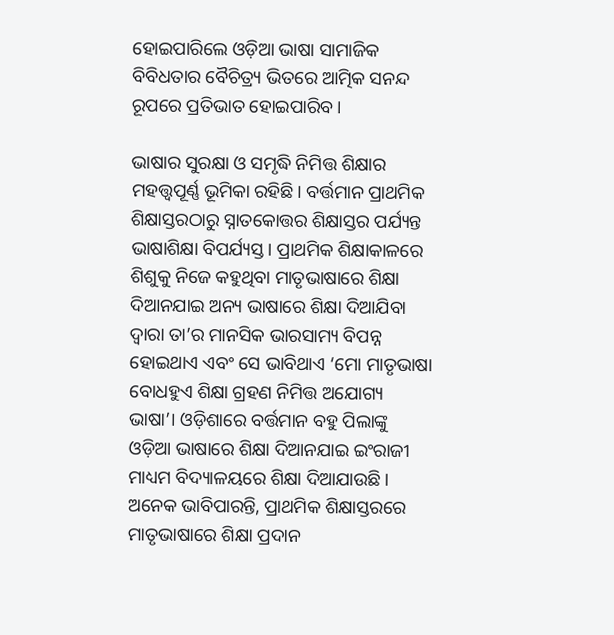ହୋଇପାରିଲେ ଓଡ଼ିଆ ଭାଷା ସାମାଜିକ ବିବିଧତାର ବୈଚିତ୍ର୍ୟ ଭିତରେ ଆତ୍ମିକ ସନନ୍ଦ ରୂପରେ ପ୍ରତିଭାତ ହୋଇପାରିବ।

ଭାଷାର ସୁରକ୍ଷା ଓ ସମୃଦ୍ଧି ନିମିତ୍ତ ଶିକ୍ଷାର ମହତ୍ତ୍ୱପୂର୍ଣ୍ଣ ଭୂମିକା ରହିଛି। ବର୍ତ୍ତମାନ ପ୍ରାଥମିକ ଶିକ୍ଷାସ୍ତରଠାରୁ ସ୍ନାତକୋତ୍ତର ଶିକ୍ଷାସ୍ତର ପର୍ଯ୍ୟନ୍ତ ଭାଷାଶିକ୍ଷା ବିପର୍ଯ୍ୟସ୍ତ। ପ୍ରାଥମିକ ଶିକ୍ଷାକାଳରେ ଶିଶୁକୁ ନିଜେ କହୁଥିବା ମାତୃଭାଷାରେ ଶିକ୍ଷା ଦିଆନଯାଇ ଅନ୍ୟ ଭାଷାରେ ଶିକ୍ଷା ଦିଆଯିବା ଦ୍ୱାରା ତା’ର ମାନସିକ ଭାରସାମ୍ୟ ବିପନ୍ନ ହୋଇଥାଏ ଏବଂ ସେ ଭାବିଥାଏ ‘ମୋ ମାତୃଭାଷା ବୋଧହୁଏ ଶିକ୍ଷା ଗ୍ରହଣ ନିମିତ୍ତ ଅଯୋଗ୍ୟ ଭାଷା’। ଓଡ଼ିଶାରେ ବର୍ତ୍ତମାନ ବହୁ ପିଲାଙ୍କୁ ଓଡ଼ିଆ ଭାଷାରେ ଶିକ୍ଷା ଦିଆନଯାଇ ଇଂରାଜୀ ମାଧ୍ୟମ ବିଦ୍ୟାଳୟରେ ଶିକ୍ଷା ଦିଆଯାଉଛି। ଅନେକ ଭାବିପାରନ୍ତି, ପ୍ରାଥମିକ ଶିକ୍ଷାସ୍ତରରେ ମାତୃଭାଷାରେ ଶିକ୍ଷା ପ୍ରଦାନ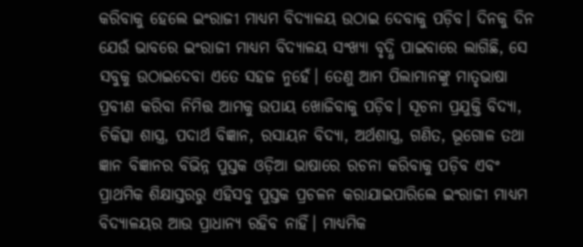କରିବାକୁ ହେଲେ ଇଂରାଜୀ ମାଧ୍ୟମ ବିଦ୍ୟାଳୟ ଉଠାଇ ଦେବାକୁ ପଡ଼ିବ। ଦିନକୁ ଦିନ ଯେଉଁ ଭାବରେ ଇଂରାଜୀ ମାଧ୍ୟମ ବିଦ୍ୟାଳୟ ସଂଖ୍ୟା ବୃଦ୍ଧି ପାଇବାରେ ଲାଗିଛି, ସେ ସବୁକୁ ଉଠାଇଦେବା ଏତେ ସହଜ ନୁହେଁ। ତେଣୁ ଆମ ପିଲାମାନଙ୍କୁ ମାତୃଭାଷା ପ୍ରବୀଣ କରିବା ନିମିତ୍ତ ଆମକୁ ଉପାୟ ଖୋଜିବାକୁ ପଡ଼ିବ। ସୂଚନା ପ୍ରଯୁକ୍ତି ବିଦ୍ୟା, ଚିକିତ୍ସା ଶାସ୍ତ୍ର, ପଦାର୍ଥ ବିଜ୍ଞାନ, ରସାୟନ ବିଦ୍ୟା, ଅର୍ଥଶାସ୍ତ୍ର, ଗଣିତ, ଭୂଗୋଳ ତଥା ଜ୍ଞାନ ବିଜ୍ଞାନର ବିଭିନ୍ନ ପୁସ୍ତକ ଓଡ଼ିଆ ଭାଷାରେ ରଚନା କରିବାକୁ ପଡ଼ିବ ଏବଂ ପ୍ରାଥମିକ ଶିକ୍ଷାସ୍ତରରୁ ଏହିସବୁ ପୁସ୍ତକ ପ୍ରଚଳନ କରାଯାଇପାରିଲେ ଇଂରାଜୀ ମାଧ୍ୟମ ବିଦ୍ୟାଳୟର ଆଉ ପ୍ରାଧାନ୍ୟ ରହିବ ନାହିଁ। ମାଧ୍ୟମିକ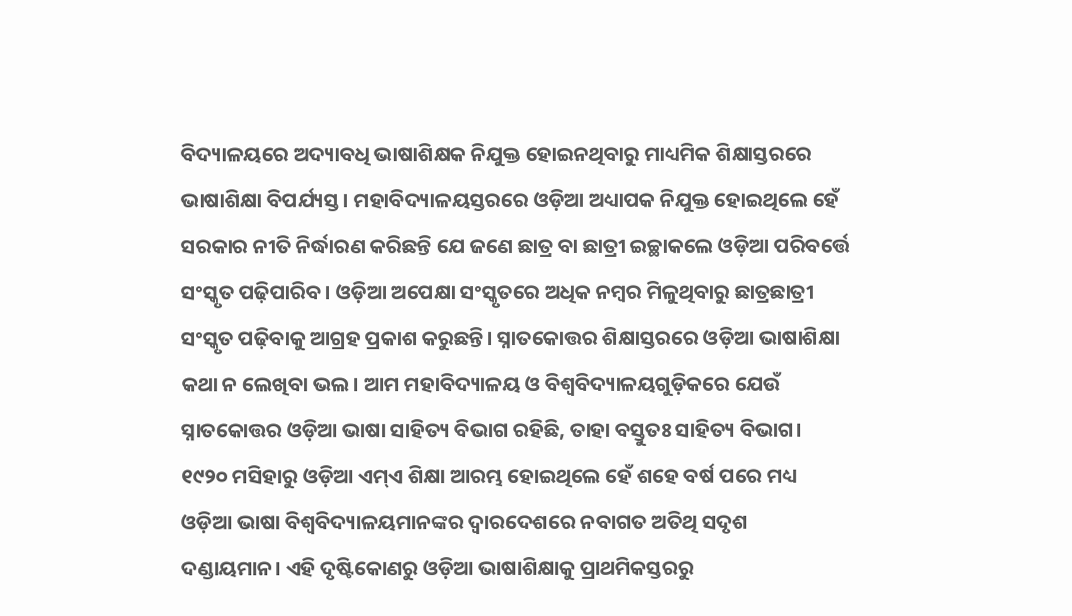ବିଦ୍ୟାଳୟରେ ଅଦ୍ୟାବଧି ଭାଷାଶିକ୍ଷକ ନିଯୁକ୍ତ ହୋଇନଥିବାରୁ ମାଧ୍ୟମିକ ଶିକ୍ଷାସ୍ତରରେ ଭାଷାଶିକ୍ଷା ବିପର୍ଯ୍ୟସ୍ତ। ମହାବିଦ୍ୟାଳୟସ୍ତରରେ ଓଡ଼ିଆ ଅଧ୍ୟାପକ ନିଯୁକ୍ତ ହୋଇଥିଲେ ହେଁ ସରକାର ନୀତି ନିର୍ଦ୍ଧାରଣ କରିଛନ୍ତି ଯେ ଜଣେ ଛାତ୍ର ବା ଛାତ୍ରୀ ଇଚ୍ଛାକଲେ ଓଡ଼ିଆ ପରିବର୍ତ୍ତେ ସଂସ୍କୃତ ପଢ଼ିପାରିବ। ଓଡ଼ିଆ ଅପେକ୍ଷା ସଂସ୍କୃତରେ ଅଧିକ ନମ୍ବର ମିଳୁଥିବାରୁ ଛାତ୍ରଛାତ୍ରୀ ସଂସ୍କୃତ ପଢ଼ିବାକୁ ଆଗ୍ରହ ପ୍ରକାଶ କରୁଛନ୍ତି। ସ୍ନାତକୋତ୍ତର ଶିକ୍ଷାସ୍ତରରେ ଓଡ଼ିଆ ଭାଷାଶିକ୍ଷା କଥା ନ ଲେଖିବା ଭଲ। ଆମ ମହାବିଦ୍ୟାଳୟ ଓ ବିଶ୍ୱବିଦ୍ୟାଳୟଗୁଡ଼ିକରେ ଯେଉଁ ସ୍ନାତକୋତ୍ତର ଓଡ଼ିଆ ଭାଷା ସାହିତ୍ୟ ବିଭାଗ ରହିଛି, ତାହା ବସ୍ତୁତଃ ସାହିତ୍ୟ ବିଭାଗ। ୧୯୨୦ ମସିହାରୁ ଓଡ଼ିଆ ଏମ୍‌‌ଏ ଶିକ୍ଷା ଆରମ୍ଭ ହୋଇଥିଲେ ହେଁ ଶହେ ବର୍ଷ ପରେ ମଧ୍ୟ ଓଡ଼ିଆ ଭାଷା ବିଶ୍ୱବିଦ୍ୟାଳୟମାନଙ୍କର ଦ୍ୱାରଦେଶରେ ନବାଗତ ଅତିଥି ସଦୃଶ ଦଣ୍ଡାୟମାନ। ଏହି ଦୃଷ୍ଟିକୋଣରୁ ଓଡ଼ିଆ ଭାଷାଶିକ୍ଷାକୁ ପ୍ରାଥମିକସ୍ତରରୁ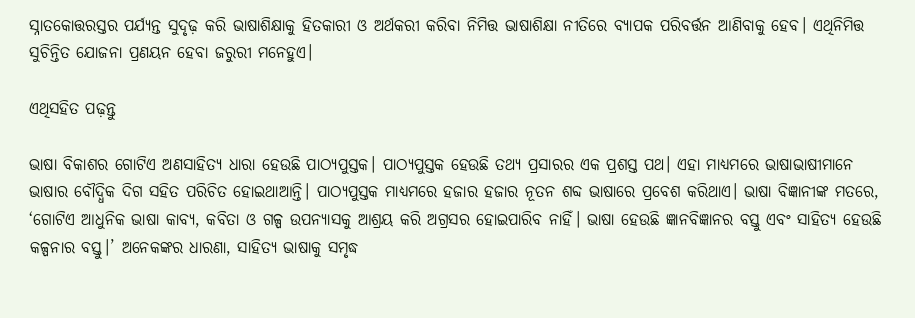ସ୍ନାତକୋତ୍ତରସ୍ତର ପର୍ଯ୍ୟନ୍ତ ସୁଦୃଢ଼ କରି ଭାଷାଶିକ୍ଷାକୁ ହିତକାରୀ ଓ ଅର୍ଥକରୀ କରିବା ନିମିତ୍ତ ଭାଷାଶିକ୍ଷା ନୀତିରେ ବ୍ୟାପକ ପରିବର୍ତ୍ତନ ଆଣିବାକୁ ହେବ। ଏଥିନିମିତ୍ତ ସୁଚିନ୍ତିତ ଯୋଜନା ପ୍ରଣୟନ ହେବା ଜରୁରୀ ମନେହୁଏ।

ଏଥିସହିତ ପଢ଼ନ୍ତୁ

ଭାଷା ବିକାଶର ଗୋଟିଏ ଅଣସାହିତ୍ୟ ଧାରା ହେଉଛି ପାଠ୍ୟପୁସ୍ତକ। ପାଠ୍ୟପୁସ୍ତକ ହେଉଛି ତଥ୍ୟ ପ୍ରସାରର ଏକ ପ୍ରଶସ୍ତ ପଥ। ଏହା ମାଧ୍ୟମରେ ଭାଷାଭାଷୀମାନେ ଭାଷାର ବୌଦ୍ଧିକ ଦିଗ ସହିତ ପରିଚିତ ହୋଇଥାଆନ୍ତି। ପାଠ୍ୟପୁସ୍ତକ ମାଧ୍ୟମରେ ହଜାର ହଜାର ନୂତନ ଶବ୍ଦ ଭାଷାରେ ପ୍ରବେଶ କରିଥାଏ। ଭାଷା ବିଜ୍ଞାନୀଙ୍କ ମତରେ, ‘ଗୋଟିଏ ଆଧୁନିକ ଭାଷା କାବ୍ୟ, କବିତା ଓ ଗଳ୍ପ ଉପନ୍ୟାସକୁ ଆଶ୍ରୟ କରି ଅଗ୍ରସର ହୋଇପାରିବ ନାହିଁ। ଭାଷା ହେଉଛି ଜ୍ଞାନବିଜ୍ଞାନର ବସ୍ତୁ ଏବଂ ସାହିତ୍ୟ ହେଉଛି କଳ୍ପନାର ବସ୍ତୁ।’ ଅନେକଙ୍କର ଧାରଣା, ସାହିତ୍ୟ ଭାଷାକୁ ସମୃଦ୍ଧ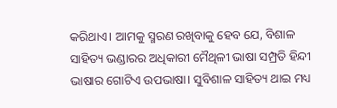କରିଥାଏ। ଆମକୁ ସ୍ମରଣ ରଖିବାକୁ ହେବ ଯେ, ବିଶାଳ ସାହିତ୍ୟ ଭଣ୍ଡାରର ଅଧିକାରୀ ମୈଥିଳୀ ଭାଷା ସମ୍ପ୍ରତି ହିନ୍ଦୀ ଭାଷାର ଗୋଟିଏ ଉପଭାଷା। ସୁବିଶାଳ ସାହିତ୍ୟ ଥାଇ ମଧ୍ୟ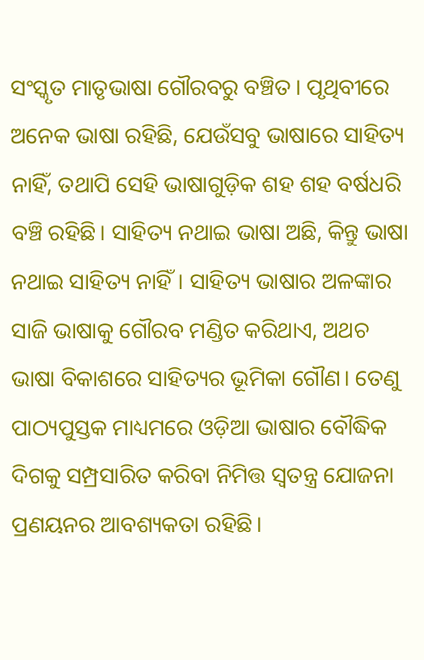ସଂସ୍କୃତ ମାତୃଭାଷା ଗୌରବରୁ ବଞ୍ଚିତ। ପୃଥିବୀରେ ଅନେକ ଭାଷା ରହିଛି, ଯେଉଁସବୁ ଭାଷାରେ ସାହିତ୍ୟ ନାହିଁ, ତଥାପି ସେହି ଭାଷାଗୁଡ଼ିକ ଶହ ଶହ ବର୍ଷଧରି ବଞ୍ଚି ରହିଛି। ସାହିତ୍ୟ ନଥାଇ ଭାଷା ଅଛି, କିନ୍ତୁ ଭାଷା ନଥାଇ ସାହିତ୍ୟ ନାହିଁ। ସାହିତ୍ୟ ଭାଷାର ଅଳଙ୍କାର ସାଜି ଭାଷାକୁ ଗୌରବ ମଣ୍ଡିତ କରିଥାଏ, ଅଥଚ ଭାଷା ବିକାଶରେ ସାହିତ୍ୟର ଭୂମିକା ଗୌଣ। ତେଣୁ ପାଠ୍ୟପୁସ୍ତକ ମାଧ୍ୟମରେ ଓଡ଼ିଆ ଭାଷାର ବୌଦ୍ଧିକ ଦିଗକୁ ସମ୍ପ୍ରସାରିତ କରିବା ନିମିତ୍ତ ସ୍ୱତନ୍ତ୍ର ଯୋଜନା ପ୍ରଣୟନର ଆବଶ୍ୟକତା ରହିଛି।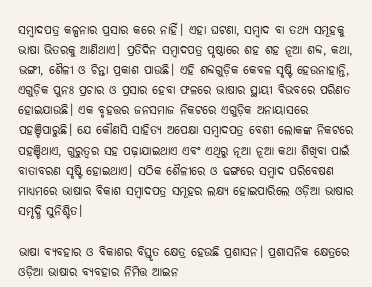ସମ୍ବାଦପତ୍ର କଳ୍ପନାର ପ୍ରସାର କରେ ନାହିଁ। ଏହା ଘଟଣା, ସମ୍ବାଦ ବା ତଥ୍ୟ ସମୂହକୁ ଭାଷା ଭିତରକୁ ଆଣିଥାଏ। ପ୍ରତିଦିନ ସମ୍ବାଦପତ୍ର ପୃଷ୍ଠାରେ ଶହ ଶହ ନୂଆ ଶବ୍ଦ, କଥା, ଭଙ୍ଗୀ, ଶୈଳୀ ଓ ଚିନ୍ତା ପ୍ରକାଶ ପାଉଛି। ଏହି ଶବ୍ଦଗୁଡ଼ିକ କେବଳ ସୃଷ୍ଟି ହେଉନାହାନ୍ତି, ଏଗୁଡ଼ିକ ପୁନଃ ପ୍ରଚାର ଓ ପ୍ରସାର ହେବା ଫଳରେ ଭାଷାର ସ୍ଥାୟୀ ବିଭବରେ ପରିଣତ ହୋଇଯାଉଛି। ଏକ ବୃହତ୍ତର ଜନସମାଜ ନିକଟରେ ଏଗୁଡ଼ିକ ଅନାୟାସରେ ପହଞ୍ଚିପାରୁଛି। ଯେ କୌଣସି ସାହିତ୍ୟ ଅପେକ୍ଷା ସମ୍ବାଦପତ୍ର ବେଶୀ ଲୋକଙ୍କ ନିକଟରେ ପହଞ୍ଚିଥାଏ, ଗୁରୁତ୍ୱର ସହ ପଢ଼ାଯାଇଥାଏ ଏବଂ ଏଥିରୁ ନୂଆ ନୂଆ କଥା ଶିଖିବା ପାଇଁ ବାତାବରଣ ସୃଷ୍ଟି ହୋଇଥାଏ। ସଠିକ ଶୈଳୀରେ ଓ ଢଙ୍ଗରେ ସମ୍ବାଦ ପରିବେଷଣ ମାଧ୍ୟମରେ ଭାଷାର ବିକାଶ ସମ୍ବାଦପତ୍ର ସମୂହର ଲକ୍ଷ୍ୟ ହୋଇପାରିଲେ ଓଡ଼ିଆ ଭାଷାର ସମୃଦ୍ଧି ସୁନିଶ୍ଚିତ।

ଭାଷା ବ୍ୟବହାର ଓ ବିକାଶର ବିସ୍ତୃତ କ୍ଷେତ୍ର ହେଉଛି ପ୍ରଶାସନ। ପ୍ରଶାସନିକ କ୍ଷେତ୍ରରେ ଓଡ଼ିଆ ଭାଷାର ବ୍ୟବହାର ନିମିତ୍ତ ଆଇନ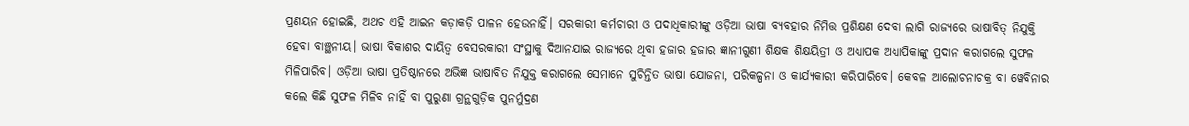ପ୍ରଣୟନ ହୋଇଛି, ଅଥଚ ଏହି ଆଇନ କଡ଼ାକଡ଼ି ପାଳନ ହେଉନାହିଁ। ସରକାରୀ କର୍ମଚାରୀ ଓ ପଦାଧିକାରୀଙ୍କୁ ଓଡ଼ିଆ ଭାଷା ବ୍ୟବହାର ନିମିତ୍ତ ପ୍ରଶିକ୍ଷଣ ଦେବା ଲାଗି ରାଜ୍ୟରେ ଭାଷାବିତ୍‌‌ ନିଯୁକ୍ତି ହେବା ବାଞ୍ଛନୀୟ। ଭାଷା ବିକାଶର ଦାୟିତ୍ୱ ବେସରକାରୀ ସଂସ୍ଥାକୁ ଦିଆନଯାଇ ରାଜ୍ୟରେ ଥିବା ହଜାର ହଜାର ଜ୍ଞାନୀଗୁଣୀ ଶିକ୍ଷକ ଶିକ୍ଷୟିତ୍ରୀ ଓ ଅଧ୍ୟାପକ ଅଧ୍ୟାପିକାଙ୍କୁ ପ୍ରଦାନ କରାଗଲେ ସୁଫଳ ମିଳିପାରିବ। ଓଡ଼ିଆ ଭାଷା ପ୍ରତିଷ୍ଠାନରେ ଅଭିଜ୍ଞ ଭାଷାବିତ ନିଯୁକ୍ତ କରାଗଲେ ସେମାନେ ସୁଚିନ୍ତିତ ଭାଷା ଯୋଜନା, ପରିକଳ୍ପନା ଓ କାର୍ଯ୍ୟକାରୀ କରିପାରିବେ। କେବଳ ଆଲୋଚନାଚକ୍ର ବା ୱେବିନାର କଲେ କିଛି ସୁଫଳ ମିଳିବ ନାହିଁ ବା ପୁରୁଣା ଗ୍ରନ୍ଥଗୁଡ଼ିକ ପୁନର୍ମୁଦ୍ରଣ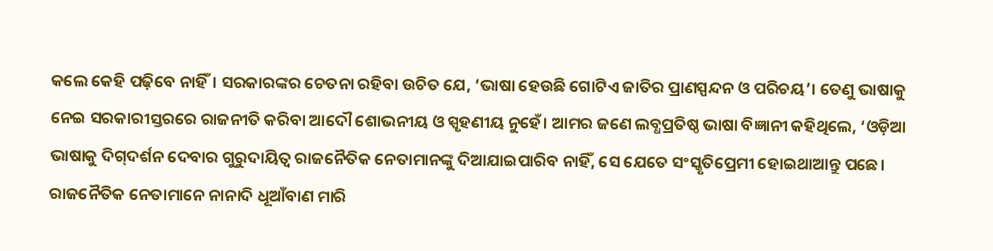କଲେ କେହି ପଢ଼ିବେ ନାହିଁ। ସରକାରଙ୍କର ଚେତନା ରହିବା ଉଚିତ ଯେ, ‘ଭାଷା ହେଉଛି ଗୋଟିଏ ଜାତିର ପ୍ରାଣସ୍ପନ୍ଦନ ଓ ପରିଚୟ’। ତେଣୁ ଭାଷାକୁ ନେଇ ସରକାରୀସ୍ତରରେ ରାଜନୀତି କରିବା ଆଦୌ ଶୋଭନୀୟ ଓ ସ୍ପୃହଣୀୟ ନୁହେଁ। ଆମର ଜଣେ ଲବ୍ଧପ୍ରତିଷ୍ଠ ଭାଷା ବିଜ୍ଞାନୀ କହିଥିଲେ, ‘ଓଡ଼ିଆ ଭାଷାକୁ ଦିଗ୍‌‌ଦର୍ଶନ ଦେବାର ଗୁରୁଦାୟିତ୍ୱ ରାଜନୈତିକ ନେତାମାନଙ୍କୁ ଦିଆଯାଇପାରିବ ନାହିଁ, ସେ ଯେତେ ସଂସ୍କୃତିପ୍ରେମୀ ହୋଇଥାଆନ୍ତୁ ପଛେ। ରାଜନୈତିକ ନେତାମାନେ ନାନାଦି ଧୂଆଁବାଣ ମାରି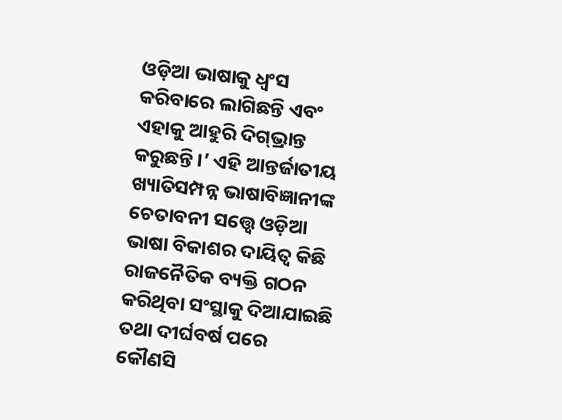ଓଡ଼ିଆ ଭାଷାକୁ ଧ୍ୱଂସ କରିବାରେ ଲାଗିଛନ୍ତି ଏବଂ ଏହାକୁ ଆହୁରି ଦିଗ୍‌‌ଭ୍ରାନ୍ତ କରୁଛନ୍ତି।’ ଏହି ଆନ୍ତର୍ଜାତୀୟ ଖ୍ୟାତିସମ୍ପନ୍ନ ଭାଷାବିଜ୍ଞାନୀଙ୍କ ଚେତାବନୀ ସତ୍ତ୍ବେ ଓଡ଼ିଆ ଭାଷା ବିକାଶର ଦାୟିତ୍ୱ କିଛି ରାଜନୈତିକ ବ୍ୟକ୍ତି ଗଠନ କରିଥିବା ସଂସ୍ଥାକୁ ଦିଆଯାଇଛି ତଥା ଦୀର୍ଘବର୍ଷ ପରେ କୌଣସି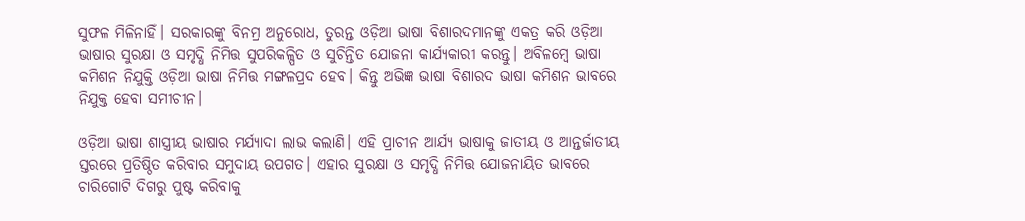ସୁଫଳ ମିଳିନାହିଁ। ସରକାରଙ୍କୁ ବିନମ୍ର ଅନୁରୋଧ, ତୁରନ୍ତ ଓଡ଼ିଆ ଭାଷା ବିଶାରଦମାନଙ୍କୁ ଏକତ୍ର କରି ଓଡ଼ିଆ ଭାଷାର ସୁରକ୍ଷା ଓ ସମୃଦ୍ଧି ନିମିତ୍ତ ସୁପରିକଳ୍ପିତ ଓ ସୁଚିନ୍ତିତ ଯୋଜନା କାର୍ଯ୍ୟକାରୀ କରନ୍ତୁ। ଅବିଳମ୍ବେ ଭାଷା କମିଶନ ନିଯୁକ୍ତି ଓଡ଼ିଆ ଭାଷା ନିମିତ୍ତ ମଙ୍ଗଳପ୍ରଦ ହେବ। କିନ୍ତୁ ଅଭିଜ୍ଞ ଭାଷା ବିଶାରଦ ଭାଷା କମିଶନ ଭାବରେ ନିଯୁକ୍ତ ହେବା ସମୀଚୀନ।

ଓଡ଼ିଆ ଭାଷା ଶାସ୍ତ୍ରୀୟ ଭାଷାର ମର୍ଯ୍ୟାଦା ଲାଭ କଲାଣି। ଏହି ପ୍ରାଚୀନ ଆର୍ଯ୍ୟ ଭାଷାକୁ ଜାତୀୟ ଓ ଆନ୍ତର୍ଜାତୀୟ ସ୍ତରରେ ପ୍ରତିଷ୍ଠିତ କରିବାର ସମୁଦାୟ ଉପଗତ। ଏହାର ସୁରକ୍ଷା ଓ ସମୃଦ୍ଧି ନିମିତ୍ତ ଯୋଜନାୟିତ ଭାବରେ ଚାରିଗୋଟି ଦିଗରୁ ପୁଷ୍ଟ କରିବାକୁ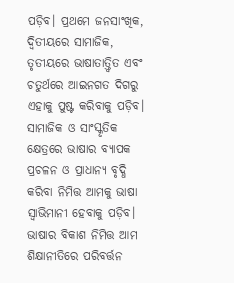ପଡ଼ିବ। ପ୍ରଥମେ ଜନସାଂଖିକ, ଦ୍ୱିତୀୟରେ ସାମାଜିକ, ତୃତୀୟରେ ଭାଷାତାତ୍ତ୍ୱିତ ଏବଂ ଚତୁର୍ଥରେ ଆଇନଗତ ଦିଗରୁ ଏହାକୁ ପୁଷ୍ଟ କରିବାକୁ ପଡ଼ିବ। ସାମାଜିକ ଓ ସାଂସ୍କୃତିକ କ୍ଷେତ୍ରରେ ଭାଷାର ବ୍ୟାପକ ପ୍ରଚଳନ ଓ ପ୍ରାଧାନ୍ୟ ବୃଦ୍ଧି କରିବା ନିମିତ୍ତ ଆମକୁ ଭାଷା ସ୍ୱାଭିମାନୀ ହେବାକୁ ପଡ଼ିବ। ଭାଷାର ବିକାଶ ନିମିତ୍ତ ଆମ ଶିକ୍ଷାନୀତିରେ ପରିବର୍ତ୍ତନ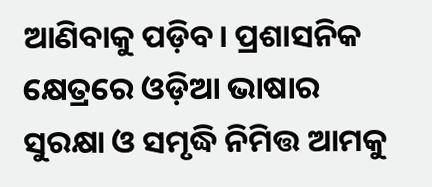ଆଣିବାକୁ ପଡ଼ିବ। ପ୍ରଶାସନିକ କ୍ଷେତ୍ରରେ ଓଡ଼ିଆ ଭାଷାର ସୁରକ୍ଷା ଓ ସମୃଦ୍ଧି ନିମିତ୍ତ ଆମକୁ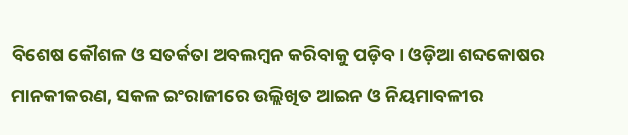ବିଶେଷ କୌଶଳ ଓ ସତର୍କତା ଅବଲମ୍ବନ କରିବାକୁ ପଡ଼ିବ। ଓଡ଼ିଆ ଶବ୍ଦକୋଷର ମାନକୀକରଣ, ସକଳ ଇଂରାଜୀରେ ଉଲ୍ଲିଖିତ ଆଇନ ଓ ନିୟମାବଳୀର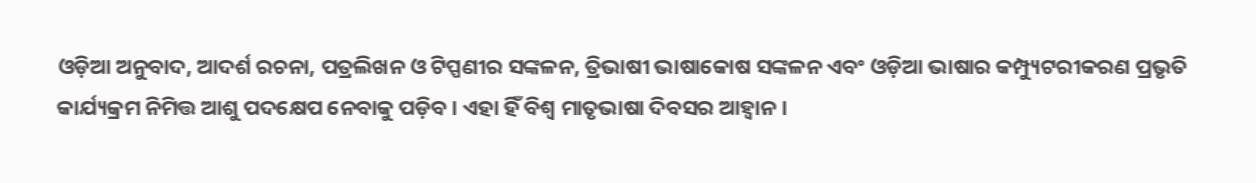ଓଡ଼ିଆ ଅନୁବାଦ, ଆଦର୍ଶ ରଚନା, ପତ୍ରଲିଖନ ଓ ଟିପ୍ପଣୀର ସଙ୍କଳନ, ତ୍ରିଭାଷୀ ଭାଷାକୋଷ ସଙ୍କଳନ ଏବଂ ଓଡ଼ିଆ ଭାଷାର କମ୍ପ୍ୟୁଟରୀକରଣ ପ୍ରଭୃତି କାର୍ଯ୍ୟକ୍ରମ ନିମିତ୍ତ ଆଶୁ ପଦକ୍ଷେପ ନେବାକୁ ପଡ଼ିବ। ଏହା ହିଁ ବିଶ୍ୱ ମାତୃଭାଷା ଦିବସର ଆହ୍ବାନ।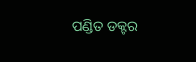ପଣ୍ଡିତ ଡକ୍ଟର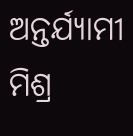ଅନ୍ତର୍ଯ୍ୟାମୀ ମିଶ୍ର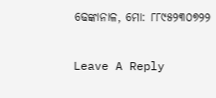ଢେଙ୍କାନାଳ, ମୋ: ୮୮୯୫୨୩୦୭୨୨

Leave A Reply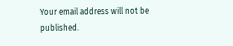Your email address will not be published.